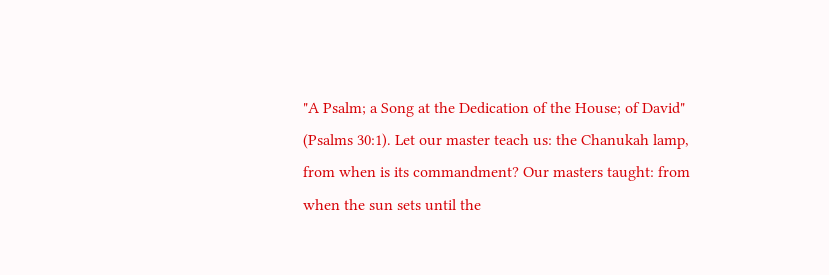"A Psalm; a Song at the Dedication of the House; of David" (Psalms 30:1). Let our master teach us: the Chanukah lamp, from when is its commandment? Our masters taught: from when the sun sets until the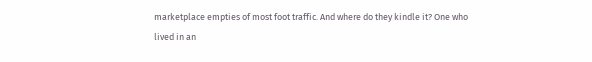marketplace empties of most foot traffic. And where do they kindle it? One who lived in an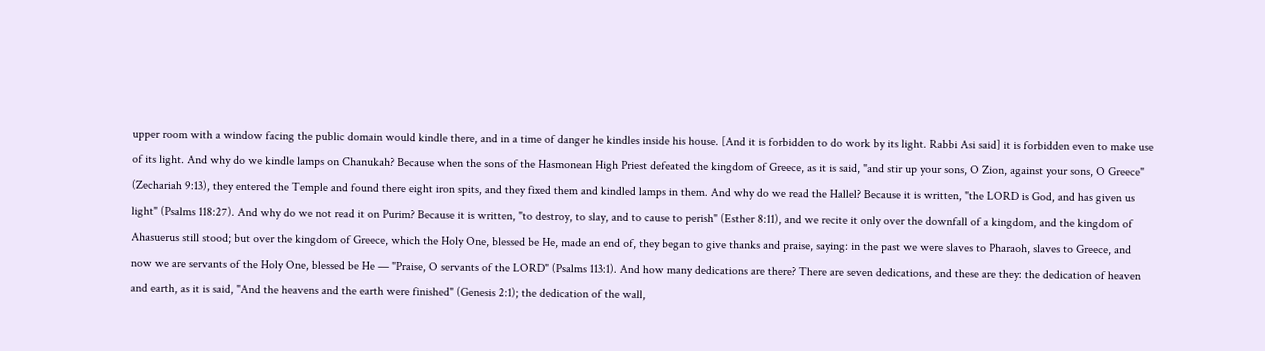upper room with a window facing the public domain would kindle there, and in a time of danger he kindles inside his house. [And it is forbidden to do work by its light. Rabbi Asi said] it is forbidden even to make use of its light. And why do we kindle lamps on Chanukah? Because when the sons of the Hasmonean High Priest defeated the kingdom of Greece, as it is said, "and stir up your sons, O Zion, against your sons, O Greece" (Zechariah 9:13), they entered the Temple and found there eight iron spits, and they fixed them and kindled lamps in them. And why do we read the Hallel? Because it is written, "the LORD is God, and has given us light" (Psalms 118:27). And why do we not read it on Purim? Because it is written, "to destroy, to slay, and to cause to perish" (Esther 8:11), and we recite it only over the downfall of a kingdom, and the kingdom of Ahasuerus still stood; but over the kingdom of Greece, which the Holy One, blessed be He, made an end of, they began to give thanks and praise, saying: in the past we were slaves to Pharaoh, slaves to Greece, and now we are servants of the Holy One, blessed be He — "Praise, O servants of the LORD" (Psalms 113:1). And how many dedications are there? There are seven dedications, and these are they: the dedication of heaven and earth, as it is said, "And the heavens and the earth were finished" (Genesis 2:1); the dedication of the wall,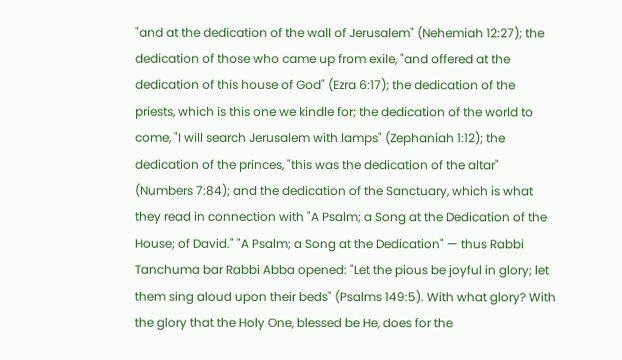"and at the dedication of the wall of Jerusalem" (Nehemiah 12:27); the dedication of those who came up from exile, "and offered at the dedication of this house of God" (Ezra 6:17); the dedication of the priests, which is this one we kindle for; the dedication of the world to come, "I will search Jerusalem with lamps" (Zephaniah 1:12); the dedication of the princes, "this was the dedication of the altar" (Numbers 7:84); and the dedication of the Sanctuary, which is what they read in connection with "A Psalm; a Song at the Dedication of the House; of David." "A Psalm; a Song at the Dedication" — thus Rabbi Tanchuma bar Rabbi Abba opened: "Let the pious be joyful in glory; let them sing aloud upon their beds" (Psalms 149:5). With what glory? With the glory that the Holy One, blessed be He, does for the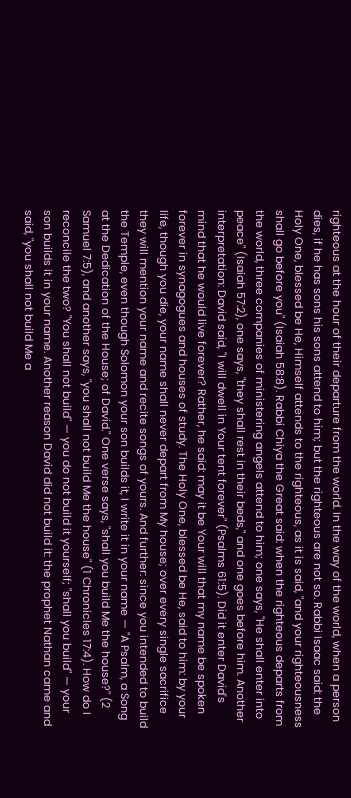righteous at the hour of their departure from the world. In the way of the world, when a person dies, if he has sons his sons attend to him; but the righteous are not so. Rabbi Isaac said: the Holy One, blessed be He, Himself attends to the righteous, as it is said, "and your righteousness shall go before you" (Isaiah 58:8). Rabbi Chiya the Great said: when the righteous departs from the world, three companies of ministering angels attend to him; one says, "He shall enter into peace" (Isaiah 57:2), one says, "they shall rest in their beds," and one goes before him. Another interpretation: David said, "I will dwell in Your tent forever" (Psalms 61:5). Did it enter David's mind that he would live forever? Rather, he said: may it be Your will that my name be spoken forever in synagogues and houses of study. The Holy One, blessed be He, said to him: by your life, though you die, your name shall never depart from My house; over every single sacrifice they will mention your name and recite songs of yours. And further: since you intended to build the Temple, even though Solomon your son builds it, I write it in your name — "A Psalm, a Song at the Dedication of the House; of David." One verse says, "shall you build Me the house?" (2 Samuel 7:5), and another says, "you shall not build Me the house" (1 Chronicles 17:4). How do I reconcile the two? "You shall not build" — you do not build it yourself; "shall you build" — your son builds it in your name. Another reason David did not build it: the prophet Nathan came and said, "you shall not build Me a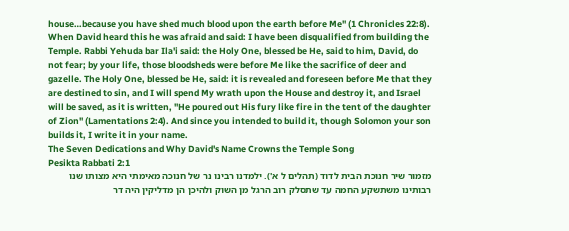house…because you have shed much blood upon the earth before Me" (1 Chronicles 22:8). When David heard this he was afraid and said: I have been disqualified from building the Temple. Rabbi Yehuda bar Ila'i said: the Holy One, blessed be He, said to him, David, do not fear; by your life, those bloodsheds were before Me like the sacrifice of deer and gazelle. The Holy One, blessed be He, said: it is revealed and foreseen before Me that they are destined to sin, and I will spend My wrath upon the House and destroy it, and Israel will be saved, as it is written, "He poured out His fury like fire in the tent of the daughter of Zion" (Lamentations 2:4). And since you intended to build it, though Solomon your son builds it, I write it in your name.
The Seven Dedications and Why David's Name Crowns the Temple Song
Pesikta Rabbati 2:1
מזמור שיר חנוכת הבית לדוד (תהלים ל א'). ילמדנו רבינו נר של חנוכה מאימתי היא מצותו שנו רבותינו משתשקע החמה עד שתסלק רוב הרגל מן השוק ולהיכן הן מדליקין היה דר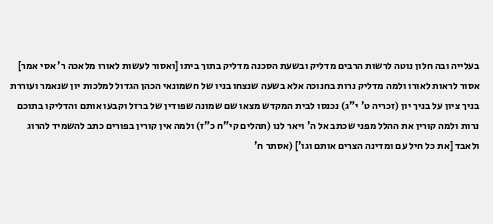בעלייה ובה חלון נוטה לרשות הרבים מדליק ובשעת הסכנה מדליק בתוך ביתו [ואסור לעשות לאורו מלאכה ר' אסי אמר] אסור לראות לאורו ולמה מדליק נרות בחנוכה אלא בשעה שנצחו בניו של חשמונאי הכהן הגדול למלכות יון שנאמר ועוררת בניך ציון על בניך יון (זכריה ט' י"ג) נכנסו לבית המקדש מצאו שם שמונה שפודין של ברזל וקבעו אותם והדליקו בתוכם נרות ולמה קורין את ההלל מפני שכתב אל ה' ויאר לנו (תהלים קי"ח כ"ז) ולמה אין קורין בפורים כתב להשמיד להרוג ולאבד [את כל חיל עם ומדינה הצרים אותם וגו'] (אסתר ח'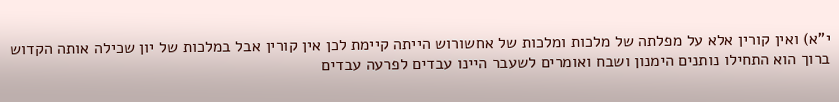י"א) ואין קורין אלא על מפלתה של מלכות ומלכות של אחשורוש הייתה קיימת לכן אין קורין אבל במלכות של יון שכילה אותה הקדוש ברוך הוא התחילו נותנים הימנון ושבח ואומרים לשעבר היינו עבדים לפרעה עבדים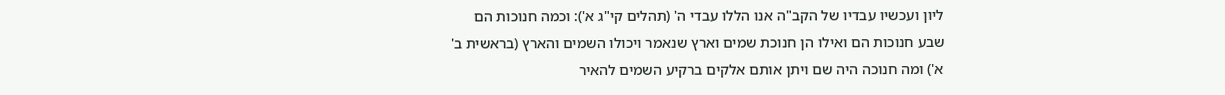ליון ועכשיו עבדיו של הקב"ה אנו הללו עבדי ה' (תהלים קי"ג א'): וכמה חנוכות הם שבע חנוכות הם ואילו הן חנוכת שמים וארץ שנאמר ויכולו השמים והארץ (בראשית ב' א') ומה חנוכה היה שם ויתן אותם אלקים ברקיע השמים להאיר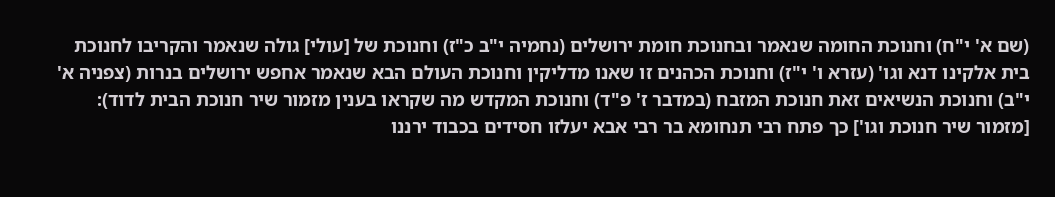(שם א' י"ח) וחנוכת החומה שנאמר ובחנוכת חומת ירושלים (נחמיה י"ב כ"ז) וחנוכת של [עולי] גולה שנאמר והקריבו לחנוכת בית אלקינו דנא וגו' (עזרא ו' י"ז) וחנוכת הכהנים זו שאנו מדליקין וחנוכת העולם הבא שנאמר אחפש ירושלים בנרות (צפניה א' י"ב) וחנוכת הנשיאים זאת חנוכת המזבח (במדבר ז' פ"ד) וחנוכת המקדש מה שקראו בענין מזמור שיר חנוכת הבית לדוד): [מזמור שיר חנוכת וגו'] כך פתח רבי תנחומא בר רבי אבא יעלזו חסידים בכבוד ירננו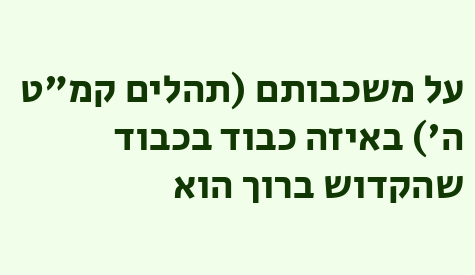על משכבותם (תהלים קמ"ט ה') באיזה כבוד בכבוד שהקדוש ברוך הוא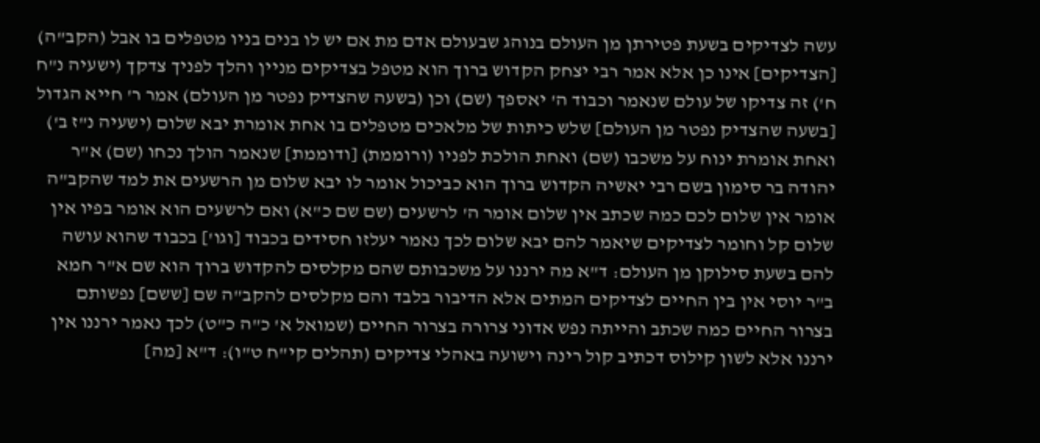עשה לצדיקים בשעת פטירתן מן העולם בנוהג שבעולם אדם מת אם יש לו בנים בניו מטפלים בו אבל (הקב"ה) [הצדיקים] אינו כן אלא אמר רבי יצחק הקדוש ברוך הוא מטפל בצדיקים מניין והלך לפניך צדקך (ישעיה נ"ח ח') זה צדיקו של עולם שנאמר וכבוד ה' יאספך (שם) וכן (בשעה שהצדיק נפטר מן העולם) אמר ר' חייא הגדול [בשעה שהצדיק נפטר מן העולם] שלש כיתות של מלאכים מטפלים בו אחת אומרת יבא שלום (ישעיה נ"ז ב') ואחת אומרת ינוח על משכבו (שם) ואחת הולכת לפניו (ורוממת) [ודוממת] שנאמר הולך נכחו (שם) א"ר יהודה בר סימון בשם רבי יאשיה הקדוש ברוך הוא כביכול אומר לו יבא שלום מן הרשעים את למד שהקב"ה אומר אין שלום לכם כמה שכתב אין שלום אומר ה' לרשעים (שם שם כ"א) ואם לרשעים הוא אומר בפיו אין שלום קל וחומר לצדיקים שיאמר להם יבא שלום לכך נאמר יעלזו חסידים בכבוד [וגו'] בכבוד שהוא עושה להם בשעת סילוקן מן העולם: ד"א מה ירננו על משכבותם שהם מקלסים להקדוש ברוך הוא שם א"ר חמא ב"ר יוסי אין בין החיים לצדיקים המתים אלא הדיבור בלבד והם מקלסים להקב"ה שם [ששם] נפשותם בצרור החיים כמה שכתב והייתה נפש אדוני צרורה בצרור החיים (שמואל א' כ"ה כ"ט) לכך נאמר ירננו אין ירננו אלא לשון קילוס דכתיב קול רינה וישועה באהלי צדיקים (תהלים קי"ח ט"ו): ד"א [מה]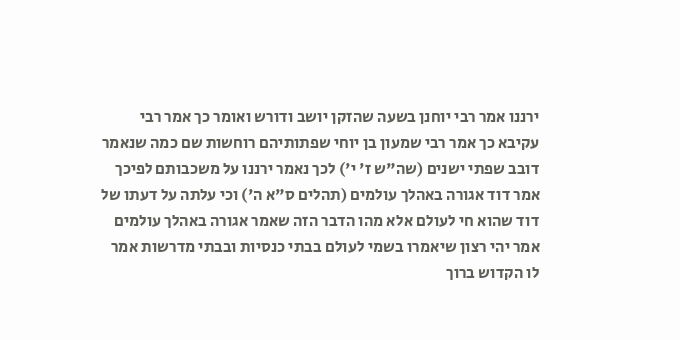ירננו אמר רבי יוחנן בשעה שהזקן יושב ודורש ואומר כך אמר רבי עקיבא כך אמר רבי שמעון בן יוחי שפתותיהם רוחשות שם כמה שנאמר דובב שפתי ישנים (שה"ש ז' י') לכך נאמר ירננו על משכבותם לפיכך אמר דוד אגורה באהלך עולמים (תהלים ס"א ה') וכי עלתה על דעתו של דוד שהוא חי לעולם אלא מהו הדבר הזה שאמר אגורה באהלך עולמים אמר יהי רצון שיאמרו בשמי לעולם בבתי כנסיות ובבתי מדרשות אמר לו הקדוש ברוך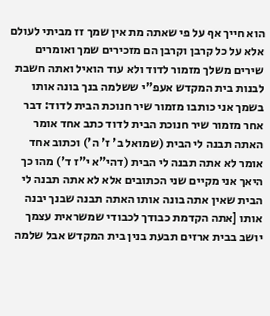הוא חייך אף על פי שאתה מת אין שמך זז מביתי לעולם אלא על כל קרבן וקרבן הם מזכירים שמך ואומרים שירים משלך מזמור לדוד ולא עוד הואיל ואתה חשבת לבנות בית המקדש אעפ"י ששלמה בנך בונה אותו בשמך אני כותבו מזמור שיר חנוכת הבית לדוד: דבר אחר מזמור שיר חנוכת הבית לדוד כתב אחד אומר האתה תבנה לי הבית (שמואל ב' ז' ה') וכתוב אחד אומר לא אתה תבנה לי הבית (דהי"א י"ז ד') מהו כך היאך אני מקיים שני הכתובים אלא לא אתה תבנה לי הבית שאין אתה בונה אותו האתה תבנה שבנך יבנה אותו [אתה הקדמת כבודך לכבודי שמשראית עצמך יושב בבית ארזים תבעת בנין בית המקדש אבל שלמה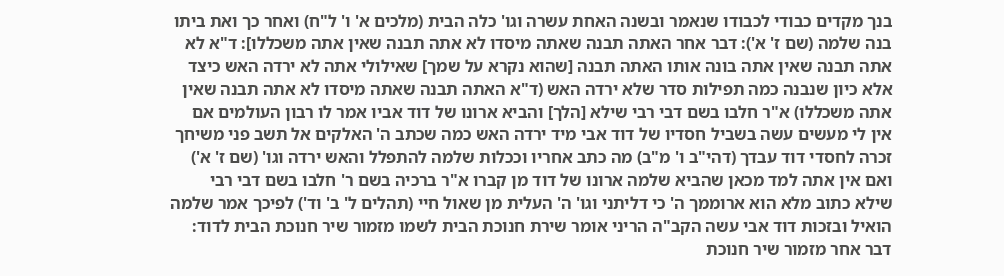בנך מקדים כבודי לכבודו שנאמר ובשנה האחת עשרה וגו' כלה הבית (מלכים א' ו' ל"ח) ואחר כך ואת ביתו בנה שלמה (שם ז' א'): דבר אחר האתה תבנה שאתה מיסדו לא אתה תבנה שאין אתה משכללו]: ד"א לא אתה תבנה שאין אתה בונה אותו האתה תבנה [שהוא נקרא על שמך] שאילולי אתה לא ירדה האש כיצד אלא כיון שנבנה כמה תפילות סדר שלא ירדה האש (ד"א האתה תבנה שאתה מיסדו לא אתה תבנה שאין אתה משכללו) א"ר חלבו בשם דבי רבי שילא [הלך] והביא ארונו של דוד אביו אמר לו רבון העולמים אם אין לי מעשים עשה בשביל חסדיו של דוד אבי מיד ירדה האש כמה שכתב ה' האלקים אל תשב פני משיחך זכרה לחסדי דוד עבדך (דהי"ב ו' מ"ב) מה כתב אחריו וככלות שלמה להתפלל והאש ירדה וגו' (שם ז' א') ואם אין אתה למד מכאן שהביא שלמה ארונו של דוד מן קברו א"ר ברכיה בשם ר' חלבו בשם דבי רבי שילא כתוב מלא הוא ארוממך ה' כי דליתני וגו' ה' העלית מן שאול חיי (תהלים ל' ב' וד') לפיכך אמר שלמה הואיל ובזכות דוד אבי עשה הקב"ה הריני אומר שירת חנוכת הבית לשמו מזמור שיר חנוכת הבית לדוד: דבר אחר מזמור שיר חנוכת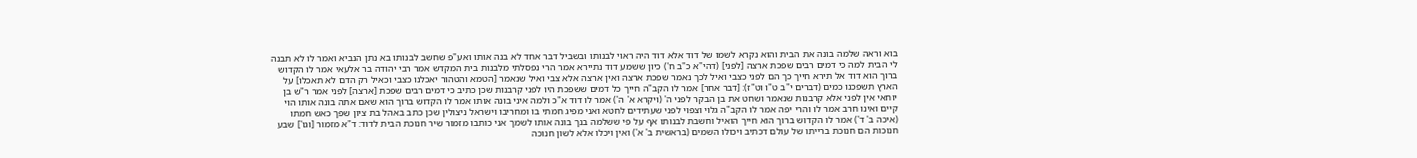בוא וראה שלמה בונה את הבית והוא נקרא לשמו של דוד אלא דוד היה ראוי לבנותו ובשביל דבר אחד לא בנה אותו ואע"פ שחשב לבנותו בא נתן הנביא ואמר לו לא תבנה לי הבית למה כי דמים רבים שפכת ארצה [לפני] (דהי"א כ"ב ח') כיון ששמע דוד נתיירא אמר הרי נפסלתי מלבנות בית המקדש אמר רבי יהודה בר אלעאי אמר לו הקדוש ברוך הוא דוד אל תירא חייך כך הם לפני כצבי ואיל לכך נאמר שפכת ארצה ואין ארצה אלא צבי ואיל שנאמר [הטמא והטהור יאכלנו כצבי וכאיל רק הדם לא תאכלו] על הארץ תשפכנו כמים (דברים י"ב ט"ו וט"ז): [דבר אחר] אמר לו הקב"ה חייך כל דמים ששפכת היו לפני קרבנות שכן כתיב כי דמים רבים שפכת [ארצה] לפני אמר ר"ש בן יוחאי אין לפני אלא קרבנות שנאמר ושחט את בן הבקר לפני ה' (ויקרא א' ה') אמר לו דוד א"כ ולמה איני בונה אותו אמר לו הקדוש ברוך הוא שאם אתה בונה אותו הוי קיים ואינו חרב אמר לו והרי יפה אמר לו הקב"ה גלוי וצפוי לפני שעתידים לחטא ואני מפיג חמתי בו ומחריבו וישראל ניצולין שכן כתב באהל בת ציון שפך כאש חמתו (איכה ב' ד') אמר לו הקדוש ברוך הוא חייך הואיל וחשבת לבנותו אף על פי ששלמה בנך בונה אותו לשמך אני כותבו מזמור שיר חנוכת הבית לדוד: ד"א מזמור [וגו'] שבע חנוכות הם חנוכת ברייתו של עולם דכתיב ויכולו השמים (בראשית ב' א') ואין ויכלו אלא לשון חנוכה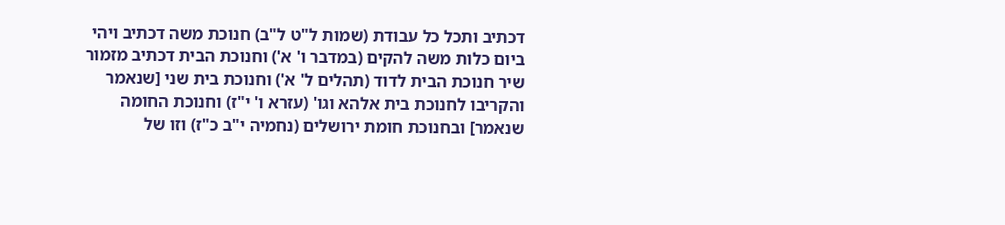דכתיב ותכל כל עבודת (שמות ל"ט ל"ב) חנוכת משה דכתיב ויהי ביום כלות משה להקים (במדבר ו' א') וחנוכת הבית דכתיב מזמור שיר חנוכת הבית לדוד (תהלים ל' א') וחנוכת בית שני [שנאמר והקריבו לחנוכת בית אלהא וגו' (עזרא ו' י"ז) וחנוכת החומה שנאמר] ובחנוכת חומת ירושלים (נחמיה י"ב כ"ז) וזו של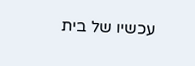עכשיו של בית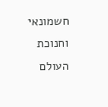חשמונאי וחנוכת העולם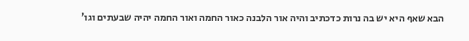הבא שאף היא יש בה נרות כדכתיב והיה אור הלבנה כאור החמה ואור החמה יהיה שבעתים וגו'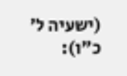(ישעיה ל' כ"ו):